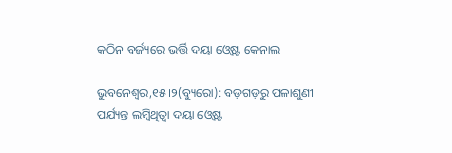କଠିନ ବର୍ଜ୍ୟରେ ଭର୍ତ୍ତି ଦୟା ଓ୍ବେଷ୍ଟ କେନାଲ

ଭୁବନେଶ୍ୱର,୧୫।୨(ବ୍ୟୁରୋ): ବଡ଼ଗଡ଼ରୁ ପଳାଶୁଣୀ ପର୍ଯ୍ୟନ୍ତ ଲମ୍ବିଥିତ୍ବା ଦୟା ଓ୍ବେଷ୍ଟ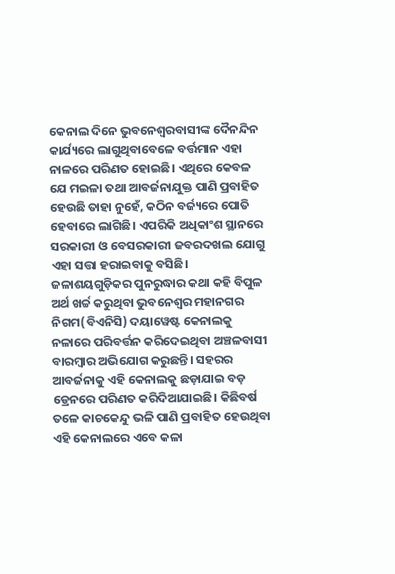କେନାଲ ଦିନେ ଭୁବନେଶ୍ୱରବାସୀଙ୍କ ଦୈନନ୍ଦିନ କାର୍ଯ୍ୟରେ ଲାଗୁଥିବାବେଳେ ବର୍ତ୍ତମାନ ଏହା ନାଳରେ ପରିଣତ ହୋଇଛି। ଏଥିରେ କେବଳ ଯେ ମଇଳା ତଥା ଆବର୍ଜନାଯୁକ୍ତ ପାଣି ପ୍ରବାହିତ ହେଉଛି ତାହା ନୁହେଁ, କଠିନ ବର୍ଜ୍ୟରେ ପୋତି ହେବାରେ ଲାଗିଛି। ଏପରିକି ଅଧିକାଂଶ ସ୍ଥାନରେ ସରକାରୀ ଓ ବେସରକାରୀ ଜବରଦଖଲ ଯୋଗୁ ଏହା ସତ୍ତା ହରାଇବାକୁ ବସିଛି। ଜଳାଶୟଗୁଡ଼ିକର ପୁନରୁଦ୍ଧାର କଥା କହି ବିପୁଳ ଅର୍ଥ ଖର୍ଚ୍ଚ କରୁଥିବା ଭୁବନେଶ୍ୱର ମହାନଗର ନିଗମ(ବିଏନିସି) ଦୟାୱେଷ୍ଟ କେନାଲକୁ ନଳାରେ ପରିବର୍ତ୍ତନ କରିଦେଇଥିବା ଅଞ୍ଚଳବାସୀ ବାରମ୍ବାର ଅଭିଯୋଗ କରୁଛନ୍ତି। ସହରର ଆବର୍ଜନାକୁ ଏହି କେନାଲକୁ ଛଡ଼ାଯାଇ ବଡ଼ ଡ୍ରେନରେ ପରିଣତ କରିଦିଆଯାଇଛି। କିଛିବର୍ଷ ତଳେ କାଚକେନ୍ଦୁ ଭଳି ପାଣି ପ୍ରବାହିତ ହେଉଥିବା ଏହି କେନାଲରେ ଏବେ କଳା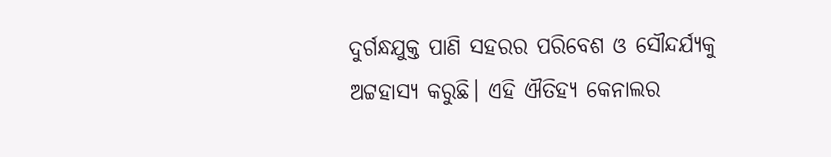ଦୁର୍ଗନ୍ଧଯୁକ୍ତ ପାଣି ସହରର ପରିବେଶ ଓ ସୌନ୍ଦର୍ଯ୍ୟକୁ ଅଟ୍ଟହାସ୍ୟ କରୁଛି। ଏହି ଐତିହ୍ୟ କେନାଲର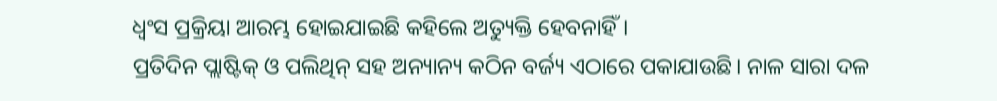ଧ୍ବଂସ ପ୍ରକ୍ରିୟା ଆରମ୍ଭ ହୋଇଯାଇଛି କହିଲେ ଅତ୍ୟୁକ୍ତି ହେବନାହିଁ।
ପ୍ରତିଦିନ ପ୍ଲାଷ୍ଟିକ୍‌ ଓ ପଲିଥିନ୍‌ ସହ ଅନ୍ୟାନ୍ୟ କଠିନ ବର୍ଜ୍ୟ ଏଠାରେ ପକାଯାଉଛି। ନାଳ ସାରା ଦଳ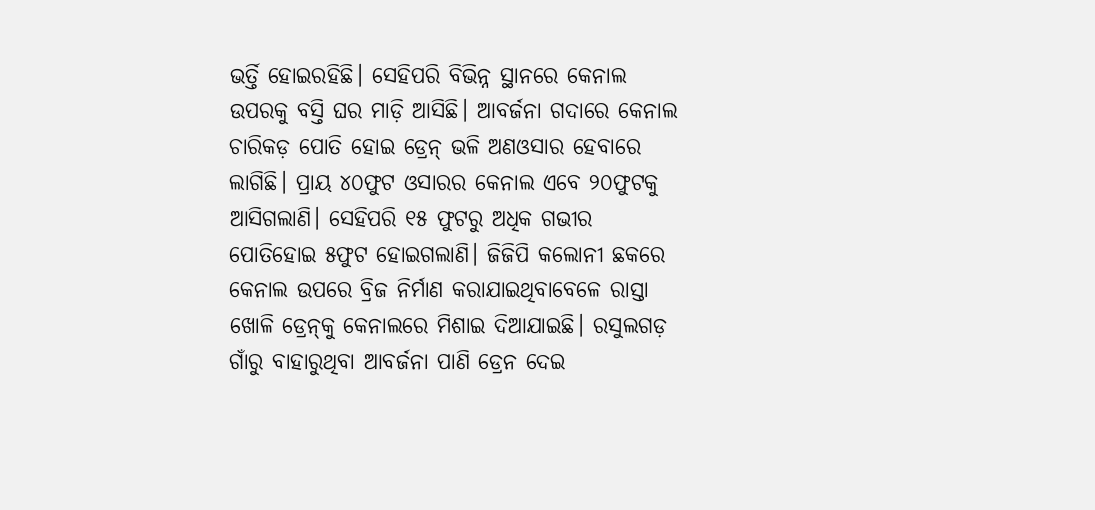ଭର୍ତ୍ତି ହୋଇରହିଛି। ସେହିପରି ବିଭିନ୍ନ ସ୍ଥାନରେ କେନାଲ ଉପରକୁ ବସ୍ତି ଘର ମାଡ଼ି ଆସିଛି। ଆବର୍ଜନା ଗଦାରେ କେନାଲ ଚାରିକଡ଼ ପୋତି ହୋଇ ଡ୍ରେନ୍‌ ଭଳି ଅଣଓସାର ହେବାରେ ଲାଗିଛି। ପ୍ରାୟ ୪୦ଫୁଟ ଓସାରର କେନାଲ ଏବେ ୨୦ଫୁଟକୁ ଆସିଗଲାଣି। ସେହିପରି ୧୫ ଫୁଟରୁ ଅଧିକ ଗଭୀର ପୋତିହୋଇ ୫ଫୁଟ ହୋଇଗଲାଣି। ଜିଜିପି କଲୋନୀ ଛକରେ କେନାଲ ଉପରେ ବ୍ରିଜ ନିର୍ମାଣ କରାଯାଇଥିବାବେଳେ ରାସ୍ତା ଖୋଳି ଡ୍ରେନ୍‌କୁ କେନାଲରେ ମିଶାଇ ଦିଆଯାଇଛି। ରସୁଲଗଡ଼ ଗାଁରୁ ବାହାରୁଥିବା ଆବର୍ଜନା ପାଣି ଡ୍ରେନ ଦେଇ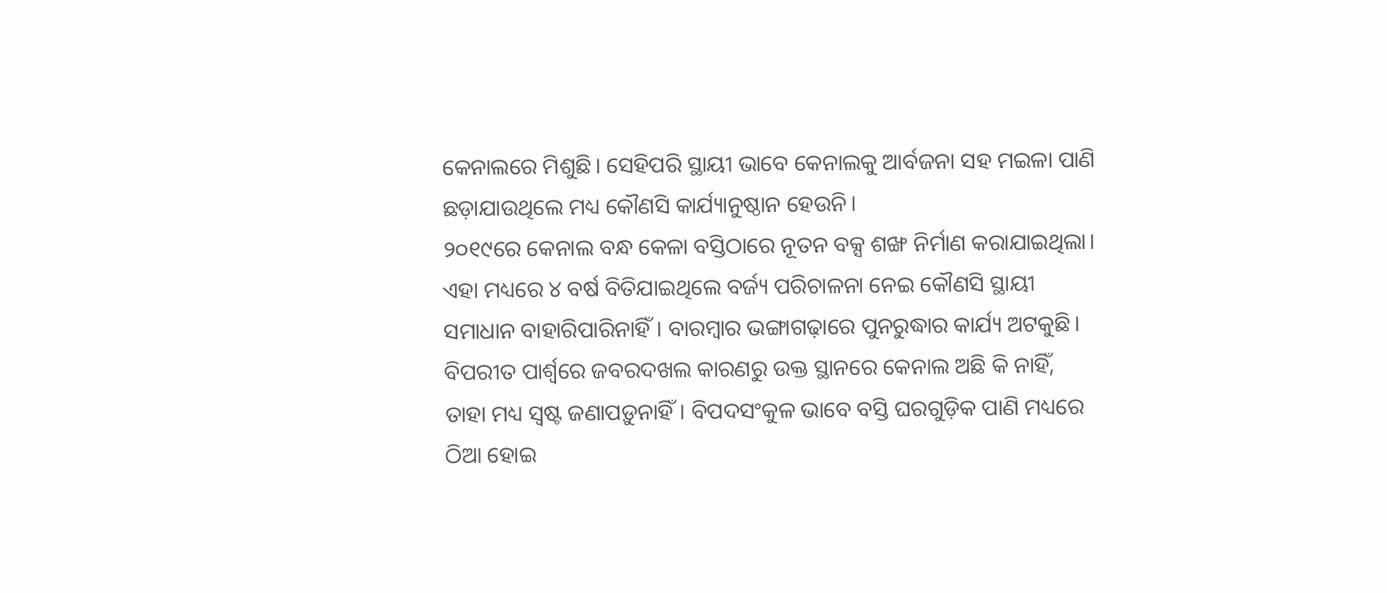କେନାଲରେ ମିଶୁଛି। ସେହିପରି ସ୍ଥାୟୀ ଭାବେ କେନାଲକୁ ଆର୍ବଜନା ସହ ମଇଳା ପାଣି ଛଡ଼ାଯାଉଥିଲେ ମଧ୍ୟ କୌଣସି କାର୍ଯ୍ୟାନୁଷ୍ଠାନ ହେଉନି।
୨୦୧୯ରେ କେନାଲ ବନ୍ଧ କେଳା ବସ୍ତିଠାରେ ନୂତନ ବକ୍ସ ଶଙ୍ଖ ନିର୍ମାଣ କରାଯାଇଥିଲା। ଏହା ମଧ୍ୟରେ ୪ ବର୍ଷ ବିତିଯାଇଥିଲେ ବର୍ଜ୍ୟ ପରିଚାଳନା ନେଇ କୌଣସି ସ୍ଥାୟୀ ସମାଧାନ ବାହାରିପାରିନାହିଁ। ବାରମ୍ବାର ଭଙ୍ଗାଗଢ଼ାରେ ପୁନରୁଦ୍ଧାର କାର୍ଯ୍ୟ ଅଟକୁଛି। ବିପରୀତ ପାର୍ଶ୍ୱରେ ଜବରଦଖଲ କାରଣରୁ ଉକ୍ତ ସ୍ଥାନରେ କେନାଲ ଅଛି କି ନାହିଁ, ତାହା ମଧ୍ୟ ସ୍ବଷ୍ଟ ଜଣାପଡ଼ୁନାହିଁ। ବିପଦସଂକୁଳ ଭାବେ ବସ୍ତି ଘରଗୁଡ଼ିକ ପାଣି ମଧ୍ୟରେ ଠିଆ ହୋଇ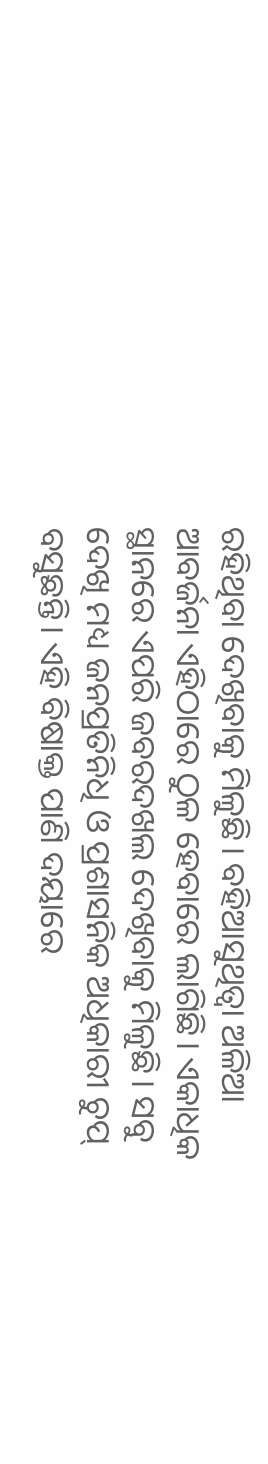ରହିଥିବା ଦେଖିବାକୁ ମିଳୁଛି। ବହିଆସୁଥିତ୍ବା ଅଳିଆ ଆବର୍ଜନା ଏହିଠାରେ ଠୁଳ ହେବାରେ ଲାଗିଛି। ଏକାଧିକ ସ୍ଥାନରେ ଏପରି ଜବରଦଖଲ ଦେଖିବାକୁ ମିଳୁଛି। ସବୁ ଦେଖି ମଧ୍ୟ ଜନପ୍ରତିନିଧି ଓ ପ୍ରଶାସନିକ ଅଧିକାରୀ ଚୁପ୍‌ ବସୁଛନ୍ତି। ଏହି ବିଷାକ୍ତ ପାଣି ଦୟାରେ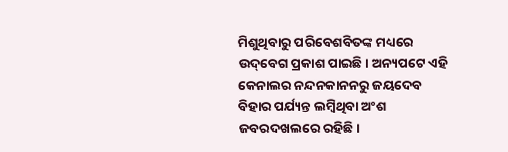ମିଶୁଥିବାରୁ ପରିବେଶବିତଙ୍କ ମଧ୍ୟରେ ଉଦ୍‌ବେଗ ପ୍ରକାଶ ପାଇଛି। ଅନ୍ୟପଟେ ଏହି କେନାଲର ନନ୍ଦନକାନନରୁ ଜୟଦେବ ବିହାର ପର୍ଯ୍ୟନ୍ତ ଲମ୍ବିଥିବା ଅଂଶ ଜବରଦଖଲରେ ରହିଛି।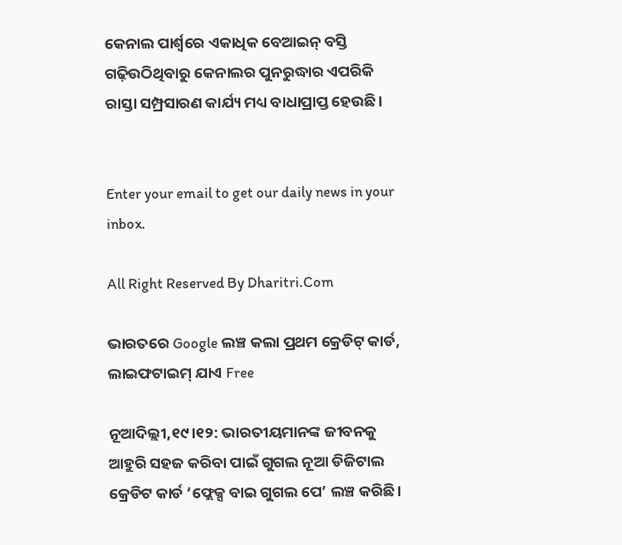କେନାଲ ପାର୍ଶ୍ୱରେ ଏକାଧିକ ବେଆଇନ୍‌ ବସ୍ତି ଗଢ଼ିଉଠିଥିବାରୁ କେନାଲର ପୁନରୁଦ୍ଧାର ଏପରିକି ରାସ୍ତା ସମ୍ପ୍ରସାରଣ କାର୍ଯ୍ୟ ମଧ୍ୟ ବାଧାପ୍ରାପ୍ତ ହେଉଛି।


Enter your email to get our daily news in your inbox.

All Right Reserved By Dharitri.Com

ଭାରତରେ Google ଲଞ୍ଚ କଲା ପ୍ରଥମ କ୍ରେଡିଟ୍‌ କାର୍ଡ, ଲାଇଫଟାଇମ୍‌ ଯାଏ Free

ନୂଆଦିଲ୍ଲୀ,୧୯।୧୨: ଭାରତୀୟମାନଙ୍କ ଜୀବନକୁ ଆହୁରି ସହଜ କରିବା ପାଇଁ ଗୁଗଲ ନୂଆ ଡିଜିଟାଲ କ୍ରେଡିଟ କାର୍ଡ ‘ଫ୍ଲେକ୍ସ ବାଇ ଗୁଗଲ ପେ’ ଲଞ୍ଚ କରିଛି।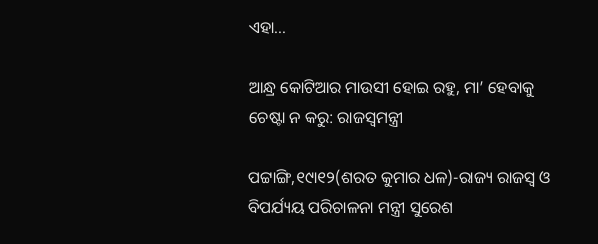ଏହା...

ଆନ୍ଧ୍ର କୋଟିଆର ମାଉସୀ ହୋଇ ରହୁ, ମା’ ହେବାକୁ ଚେଷ୍ଟା ନ କରୁ: ରାଜସ୍ବମନ୍ତ୍ରୀ

ପଟ୍ଟାଙ୍ଗି,୧୯ା୧୨(ଶରତ କୁମାର ଧଳ)-ରାଜ୍ୟ ରାଜସ୍ବ ଓ ବିପର୍ଯ୍ୟୟ ପରିଚାଳନା ମନ୍ତ୍ରୀ ସୁରେଶ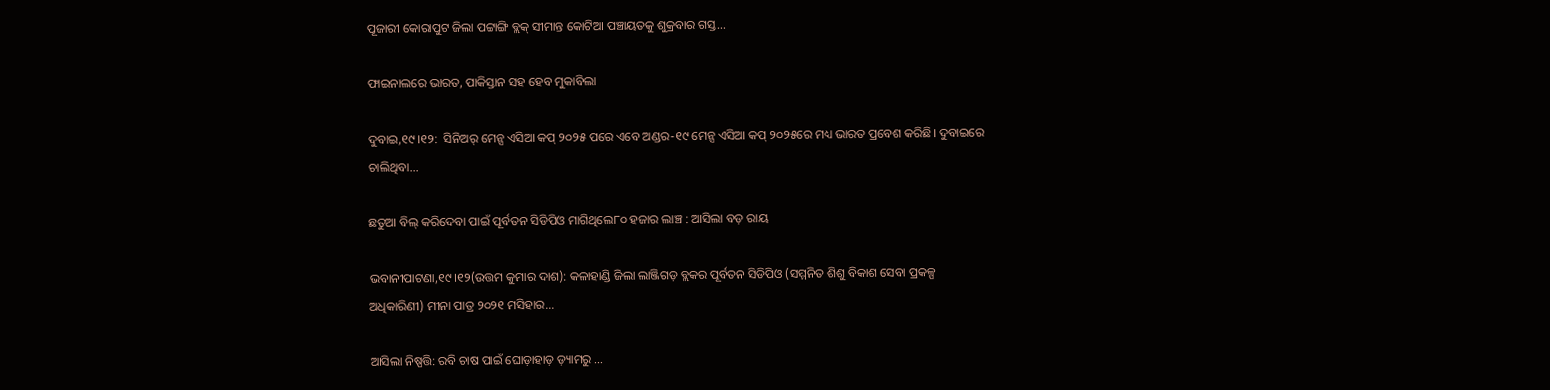ପୂଜାରୀ କୋରାପୁଟ ଜିଲା ପଟ୍ଟାଙ୍ଗି ବ୍ଲକ୍‌ ସୀମାନ୍ତ କୋଟିଆ ପଞ୍ଚାୟତକୁ ଶୁକ୍ରବାର ଗସ୍ତ...

ଫାଇନାଲରେ ଭାରତ, ପାକିସ୍ତାନ ସହ ହେବ ମୁକାବିଲା

ଦୁବାଇ,୧୯।୧୨:  ସିନିଅର୍‌ ମେନ୍ସ ଏସିଆ କପ୍‌ ୨୦୨୫ ପରେ ଏବେ ଅଣ୍ଡର-୧୯ ମେନ୍ସ ଏସିଆ କପ୍‌ ୨୦୨୫ରେ ମଧ୍ୟ ଭାରତ ପ୍ରବେଶ କରିଛି। ଦୁବାଇରେ ଚାଲିଥିବା...

ଛତୁଆ ବିଲ୍‌ କରିଦେବା ପାଇଁ ପୂର୍ବତନ ସିଡିପିଓ ମାଗିଥିଲେ୮୦ ହଜାର ଲାଞ୍ଚ : ଆସିଲା ବଡ଼ ରାୟ

ଭବାନୀପାଟଣା,୧୯।୧୨(ଉତ୍ତମ କୁମାର ଦାଶ): କଳାହାଣ୍ଡି ଜିଲା ଲାଞ୍ଜିଗଡ଼ ବ୍ଲକର ପୂର୍ବତନ ସିଡିପିଓ (ସମ୍ମନିତ ଶିଶୁ ବିକାଶ ସେବା ପ୍ରକଳ୍ପ ଅଧିକାରିଣୀ) ମୀନା ପାତ୍ର ୨୦୨୧ ମସିହାର...

ଆସିଲା ନିଷ୍ପତ୍ତି: ରବି ଚାଷ ପାଇଁ ଘୋଡ଼ାହାଡ଼ ଡ଼୍ୟାମରୁ …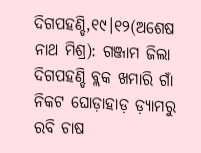ଦିଗପହଣ୍ଡି,୧୯।୧୨(ଅଶେଷ ନାଥ ମିଶ୍ର): ଗଞ୍ଜାମ ଜିଲା ଦିଗପହଣ୍ଡି ବ୍ଲକ ଖମାରି ଗାଁ ନିକଟ ଘୋଡ଼ାହାଡ଼ ଡ଼୍ୟାମରୁ ରବି ଚାଷ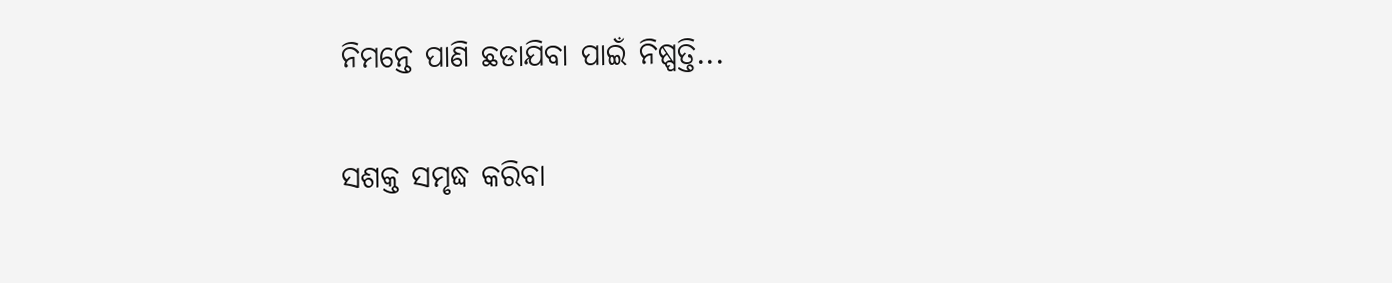ନିମନ୍ତେ ପାଣି ଛଡାଯିବା ପାଇଁ ନିଷ୍ପତ୍ତି...

ସଶକ୍ତ ସମୃଦ୍ଧ କରିବା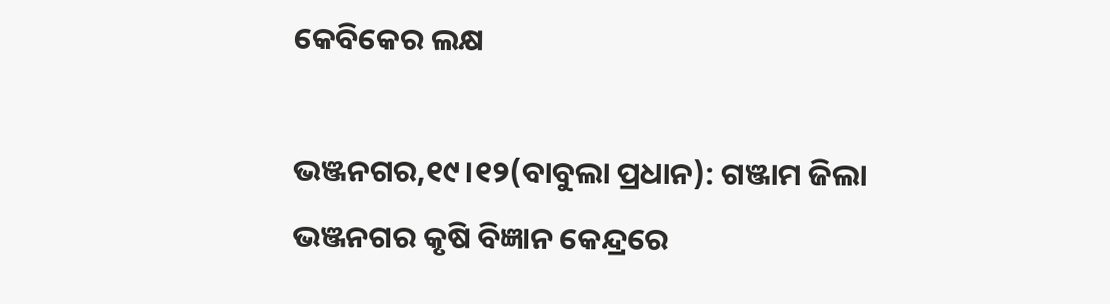କେବିକେର ଲକ୍ଷ

ଭଞ୍ଜନଗର,୧୯।୧୨(ବାବୁଲା ପ୍ରଧାନ): ଗଞ୍ଜାମ ଜିଲା ଭଞ୍ଜନଗର କୃଷି ବିଜ୍ଞାନ କେନ୍ଦ୍ରରେ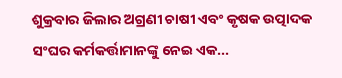ଶୁକ୍ରବାର ଜିଲାର ଅଗ୍ରଣୀ ଚାଷୀ ଏବଂ କୃଷକ ଉତ୍ପାଦକ ସଂଘର କର୍ମକର୍ତ୍ତାମାନଙ୍କୁ ନେଇ ଏକ...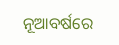ନୂଆବର୍ଷରେ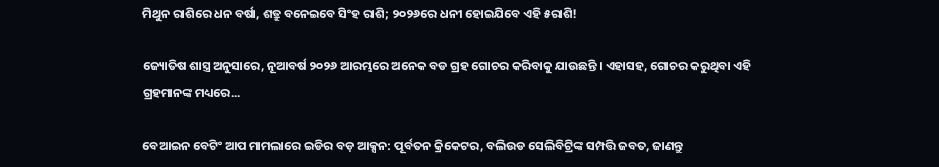ମିଥୁନ ରାଶିରେ ଧନ ବର୍ଷା, ଶତ୍ରୁ ବନେଇବେ ସିଂହ ରାଶି; ୨୦୨୬ରେ ଧନୀ ହୋଇଯିବେ ଏହି ୫ରାଶି!

ଜ୍ୟୋତିଷ ଶାସ୍ତ୍ର ଅନୁସାରେ, ନୂଆବର୍ଷ ୨୦୨୬ ଆରମ୍ଭରେ ଅନେକ ବଡ ଗ୍ରହ ଗୋଚର କରିବାକୁ ଯାଉଛନ୍ତି । ଏହାସହ, ଗୋଚର କରୁଥିବା ଏହି ଗ୍ରହମାନଙ୍କ ମଧ୍ୟରେ...

ବେଆଇନ ବେଟିଂ ଆପ ମାମଲାରେ ଇଡିର ବଡ଼ ଆକ୍ସନ: ପୂର୍ବତନ କ୍ରିକେଟର, ବଲିଉଡ ସେଲିବିଟ୍ରିଙ୍କ ସମ୍ପତ୍ତି ଜବତ, ଜାଣନ୍ତୁ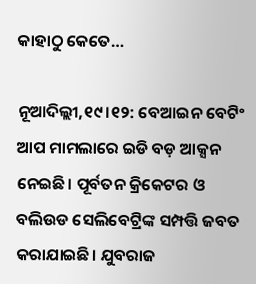କାହାଠୁ କେତେ…

ନୂଆଦିଲ୍ଲୀ,୧୯।୧୨: ବେଆଇନ ବେଟିଂ ଆପ ମାମଲାରେ ଇଡି ବଡ଼ ଆକ୍ସନ ନେଇଛି। ପୂର୍ବତନ କ୍ରିକେଟର ଓ ବଲିଉଡ ସେଲିବେଟ୍ରିଙ୍କ ସମ୍ପତ୍ତି ଜବତ କରାଯାଇଛି। ଯୁବରାଜ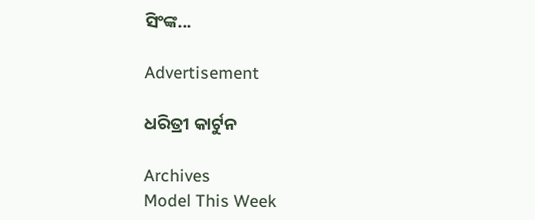ସିଂଙ୍କ...

Advertisement

ଧରିତ୍ରୀ କାର୍ଟୁନ

Archives
Model This Week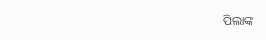ପିଲାଙ୍କ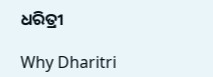ଧରିତ୍ରୀ

Why Dharitri